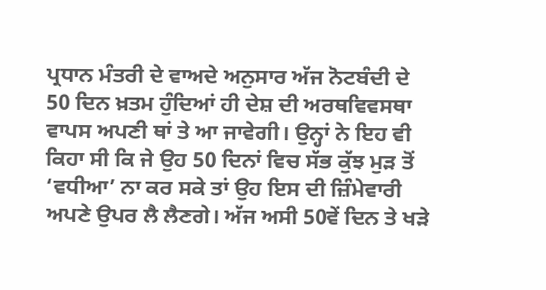ਪ੍ਰਧਾਨ ਮੰਤਰੀ ਦੇ ਵਾਅਦੇ ਅਨੁਸਾਰ ਅੱਜ ਨੋਟਬੰਦੀ ਦੇ 50 ਦਿਨ ਖ਼ਤਮ ਹੁੰਦਿਆਂ ਹੀ ਦੇਸ਼ ਦੀ ਅਰਥਵਿਵਸਥਾ ਵਾਪਸ ਅਪਣੀ ਥਾਂ ਤੇ ਆ ਜਾਵੇਗੀ। ਉਨ੍ਹਾਂ ਨੇ ਇਹ ਵੀ ਕਿਹਾ ਸੀ ਕਿ ਜੇ ਉਹ 50 ਦਿਨਾਂ ਵਿਚ ਸੱਭ ਕੁੱਝ ਮੁੜ ਤੋਂ ‘ਵਧੀਆ’ ਨਾ ਕਰ ਸਕੇ ਤਾਂ ਉਹ ਇਸ ਦੀ ਜ਼ਿੰਮੇਵਾਰੀ ਅਪਣੇ ਉਪਰ ਲੈ ਲੈਣਗੇ। ਅੱਜ ਅਸੀ 50ਵੇਂ ਦਿਨ ਤੇ ਖੜੇ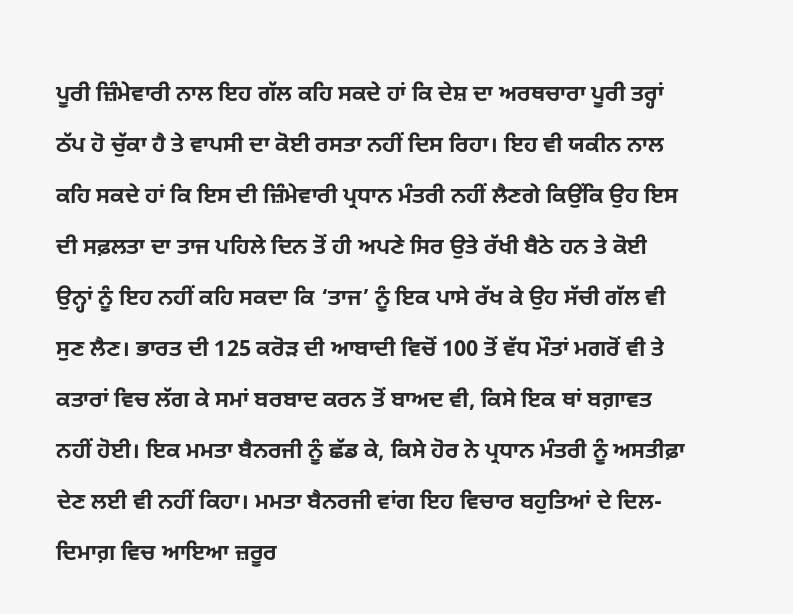ਪੂਰੀ ਜ਼ਿੰਮੇਵਾਰੀ ਨਾਲ ਇਹ ਗੱਲ ਕਹਿ ਸਕਦੇ ਹਾਂ ਕਿ ਦੇਸ਼ ਦਾ ਅਰਥਚਾਰਾ ਪੂਰੀ ਤਰ੍ਹਾਂ ਠੱਪ ਹੋ ਚੁੱਕਾ ਹੈ ਤੇ ਵਾਪਸੀ ਦਾ ਕੋਈ ਰਸਤਾ ਨਹੀਂ ਦਿਸ ਰਿਹਾ। ਇਹ ਵੀ ਯਕੀਨ ਨਾਲ ਕਹਿ ਸਕਦੇ ਹਾਂ ਕਿ ਇਸ ਦੀ ਜ਼ਿੰਮੇਵਾਰੀ ਪ੍ਰਧਾਨ ਮੰਤਰੀ ਨਹੀਂ ਲੈਣਗੇ ਕਿਉਂਕਿ ਉਹ ਇਸ ਦੀ ਸਫ਼ਲਤਾ ਦਾ ਤਾਜ ਪਹਿਲੇ ਦਿਨ ਤੋਂ ਹੀ ਅਪਣੇ ਸਿਰ ਉਤੇ ਰੱਖੀ ਬੈਠੇ ਹਨ ਤੇ ਕੋਈ ਉਨ੍ਹਾਂ ਨੂੰ ਇਹ ਨਹੀਂ ਕਹਿ ਸਕਦਾ ਕਿ ‘ਤਾਜ’ ਨੂੰ ਇਕ ਪਾਸੇ ਰੱਖ ਕੇ ਉਹ ਸੱਚੀ ਗੱਲ ਵੀ ਸੁਣ ਲੈਣ। ਭਾਰਤ ਦੀ 125 ਕਰੋੜ ਦੀ ਆਬਾਦੀ ਵਿਚੋਂ 100 ਤੋਂ ਵੱਧ ਮੌਤਾਂ ਮਗਰੋਂ ਵੀ ਤੇ ਕਤਾਰਾਂ ਵਿਚ ਲੱਗ ਕੇ ਸਮਾਂ ਬਰਬਾਦ ਕਰਨ ਤੋਂ ਬਾਅਦ ਵੀ, ਕਿਸੇ ਇਕ ਥਾਂ ਬਗ਼ਾਵਤ ਨਹੀਂ ਹੋਈ। ਇਕ ਮਮਤਾ ਬੈਨਰਜੀ ਨੂੰ ਛੱਡ ਕੇ, ਕਿਸੇ ਹੋਰ ਨੇ ਪ੍ਰਧਾਨ ਮੰਤਰੀ ਨੂੰ ਅਸਤੀਫ਼ਾ ਦੇਣ ਲਈ ਵੀ ਨਹੀਂ ਕਿਹਾ। ਮਮਤਾ ਬੈਨਰਜੀ ਵਾਂਗ ਇਹ ਵਿਚਾਰ ਬਹੁਤਿਆਂ ਦੇ ਦਿਲ-ਦਿਮਾਗ਼ ਵਿਚ ਆਇਆ ਜ਼ਰੂਰ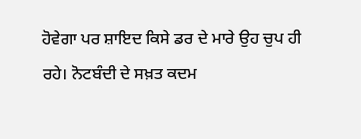ਹੋਵੇਗਾ ਪਰ ਸ਼ਾਇਦ ਕਿਸੇ ਡਰ ਦੇ ਮਾਰੇ ਉਹ ਚੁਪ ਹੀ ਰਹੇ। ਨੋਟਬੰਦੀ ਦੇ ਸਖ਼ਤ ਕਦਮ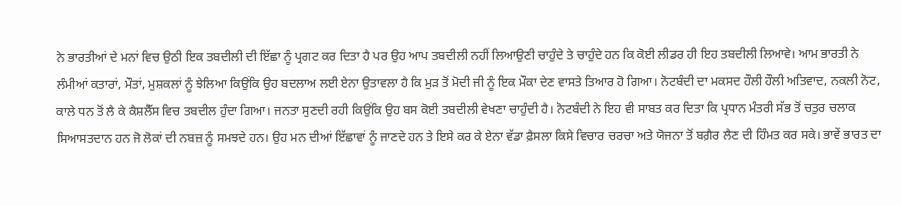ਨੇ ਭਾਰਤੀਆਂ ਦੇ ਮਨਾਂ ਵਿਚ ਉਠੀ ਇਕ ਤਬਦੀਲੀ ਦੀ ਇੱਛਾ ਨੂੰ ਪ੍ਰਗਟ ਕਰ ਦਿਤਾ ਹੈ ਪਰ ਉਹ ਆਪ ਤਬਦੀਲੀ ਨਹੀਂ ਲਿਆਉਣੀ ਚਾਹੁੰਦੇ ਤੇ ਚਾਹੁੰਦੇ ਹਨ ਕਿ ਕੋਈ ਲੀਡਰ ਹੀ ਇਹ ਤਬਦੀਲੀ ਲਿਆਵੇ। ਆਮ ਭਾਰਤੀ ਨੇ ਲੰਮੀਆਂ ਕਤਾਰਾਂ, ਮੌਤਾਂ, ਮੁਸ਼ਕਲਾਂ ਨੂੰ ਝੇਲਿਆ ਕਿਉਂਕਿ ਉਹ ਬਦਲਾਅ ਲਈ ਏਨਾ ਉਤਾਵਲਾ ਹੈ ਕਿ ਮੁੜ ਤੋਂ ਮੋਦੀ ਜੀ ਨੂੰ ਇਕ ਮੌਕਾ ਦੇਣ ਵਾਸਤੇ ਤਿਆਰ ਹੋ ਗਿਆ। ਨੋਟਬੰਦੀ ਦਾ ਮਕਸਦ ਹੌਲੀ ਹੌਲੀ ਅਤਿਵਾਦ, ਨਕਲੀ ਨੋਟ, ਕਾਲੇ ਧਨ ਤੋਂ ਲੈ ਕੇ ਕੈਸ਼ਲੈੱਸ ਵਿਚ ਤਬਦੀਲ ਹੁੰਦਾ ਗਿਆ। ਜਨਤਾ ਸੁਣਦੀ ਰਹੀ ਕਿਉਂਕਿ ਉਹ ਬਸ ਕੋਈ ਤਬਦੀਲੀ ਵੇਖਣਾ ਚਾਹੁੰਦੀ ਹੈ। ਨੋਟਬੰਦੀ ਨੇ ਇਹ ਵੀ ਸਾਬਤ ਕਰ ਦਿਤਾ ਕਿ ਪ੍ਰਧਾਨ ਮੰਤਰੀ ਸੱਭ ਤੋਂ ਚਤੁਰ ਚਲਾਕ ਸਿਆਸਤਦਾਨ ਹਨ ਜੋ ਲੋਕਾਂ ਦੀ ਨਬਜ਼ ਨੂੰ ਸਮਝਦੇ ਹਨ। ਉਹ ਮਨ ਦੀਆਂ ਇੱਛਾਵਾਂ ਨੂੰ ਜਾਣਦੇ ਹਨ ਤੇ ਇਸੇ ਕਰ ਕੇ ਏਨਾ ਵੱਡਾ ਫ਼ੈਸਲਾ ਕਿਸੇ ਵਿਚਾਰ ਚਰਚਾ ਅਤੇ ਯੋਜਨਾ ਤੋਂ ਬਗ਼ੈਰ ਲੈਣ ਦੀ ਹਿੰਮਤ ਕਰ ਸਕੇ। ਭਾਵੇਂ ਭਾਰਤ ਦਾ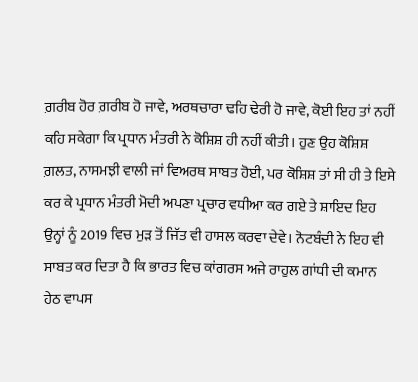ਗ਼ਰੀਬ ਹੋਰ ਗ਼ਰੀਬ ਹੋ ਜਾਵੇ, ਅਰਥਚਾਰਾ ਢਹਿ ਢੇਰੀ ਹੋ ਜਾਵੇ, ਕੋਈ ਇਹ ਤਾਂ ਨਹੀਂ ਕਹਿ ਸਕੇਗਾ ਕਿ ਪ੍ਰਧਾਨ ਮੰਤਰੀ ਨੇ ਕੋਸ਼ਿਸ਼ ਹੀ ਨਹੀਂ ਕੀਤੀ। ਹੁਣ ਉਹ ਕੋਸ਼ਿਸ਼ ਗ਼ਲਤ, ਨਾਸਮਝੀ ਵਾਲੀ ਜਾਂ ਵਿਅਰਥ ਸਾਬਤ ਹੋਈ, ਪਰ ਕੋਸ਼ਿਸ਼ ਤਾਂ ਸੀ ਹੀ ਤੇ ਇਸੇ ਕਰ ਕੇ ਪ੍ਰਧਾਨ ਮੰਤਰੀ ਮੋਦੀ ਅਪਣਾ ਪ੍ਰਚਾਰ ਵਧੀਆ ਕਰ ਗਏ ਤੇ ਸ਼ਾਇਦ ਇਹ ਉਨ੍ਹਾਂ ਨੂੰ 2019 ਵਿਚ ਮੁੜ ਤੋਂ ਜਿੱਤ ਵੀ ਹਾਸਲ ਕਰਵਾ ਦੇਵੇ। ਨੋਟਬੰਦੀ ਨੇ ਇਹ ਵੀ ਸਾਬਤ ਕਰ ਦਿਤਾ ਹੈ ਕਿ ਭਾਰਤ ਵਿਚ ਕਾਂਗਰਸ ਅਜੇ ਰਾਹੁਲ ਗਾਂਧੀ ਦੀ ਕਮਾਨ ਹੇਠ ਵਾਪਸ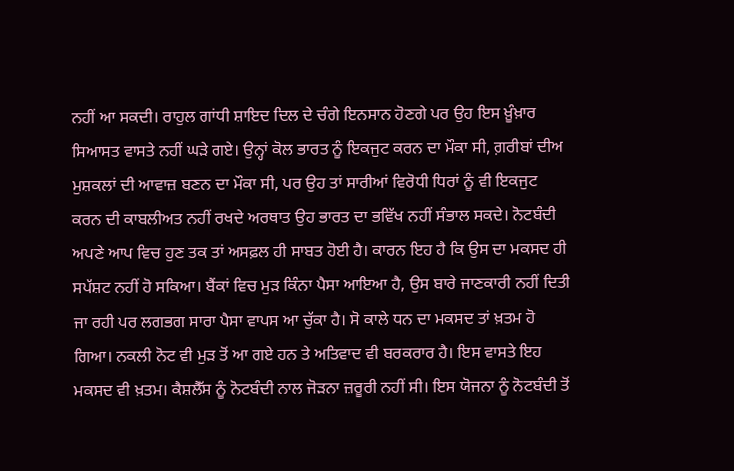ਨਹੀਂ ਆ ਸਕਦੀ। ਰਾਹੁਲ ਗਾਂਧੀ ਸ਼ਾਇਦ ਦਿਲ ਦੇ ਚੰਗੇ ਇਨਸਾਨ ਹੋਣਗੇ ਪਰ ਉਹ ਇਸ ਖ਼ੂੰਖ਼ਾਰ ਸਿਆਸਤ ਵਾਸਤੇ ਨਹੀਂ ਘੜੇ ਗਏ। ਉਨ੍ਹਾਂ ਕੋਲ ਭਾਰਤ ਨੂੰ ਇਕਜੁਟ ਕਰਨ ਦਾ ਮੌਕਾ ਸੀ, ਗ਼ਰੀਬਾਂ ਦੀਅ ਮੁਸ਼ਕਲਾਂ ਦੀ ਆਵਾਜ਼ ਬਣਨ ਦਾ ਮੌਕਾ ਸੀ, ਪਰ ਉਹ ਤਾਂ ਸਾਰੀਆਂ ਵਿਰੋਧੀ ਧਿਰਾਂ ਨੂੰ ਵੀ ਇਕਜੁਟ ਕਰਨ ਦੀ ਕਾਬਲੀਅਤ ਨਹੀਂ ਰਖਦੇ ਅਰਥਾਤ ਉਹ ਭਾਰਤ ਦਾ ਭਵਿੱਖ ਨਹੀਂ ਸੰਭਾਲ ਸਕਦੇ। ਨੋਟਬੰਦੀ ਅਪਣੇ ਆਪ ਵਿਚ ਹੁਣ ਤਕ ਤਾਂ ਅਸਫ਼ਲ ਹੀ ਸਾਬਤ ਹੋਈ ਹੈ। ਕਾਰਨ ਇਹ ਹੈ ਕਿ ਉਸ ਦਾ ਮਕਸਦ ਹੀ ਸਪੱਸ਼ਟ ਨਹੀਂ ਹੋ ਸਕਿਆ। ਬੈਂਕਾਂ ਵਿਚ ਮੁੜ ਕਿੰਨਾ ਪੈਸਾ ਆਇਆ ਹੈ, ਉਸ ਬਾਰੇ ਜਾਣਕਾਰੀ ਨਹੀਂ ਦਿਤੀ ਜਾ ਰਹੀ ਪਰ ਲਗਭਗ ਸਾਰਾ ਪੈਸਾ ਵਾਪਸ ਆ ਚੁੱਕਾ ਹੈ। ਸੋ ਕਾਲੇ ਧਨ ਦਾ ਮਕਸਦ ਤਾਂ ਖ਼ਤਮ ਹੋ ਗਿਆ। ਨਕਲੀ ਨੋਟ ਵੀ ਮੁੜ ਤੋਂ ਆ ਗਏ ਹਨ ਤੇ ਅਤਿਵਾਦ ਵੀ ਬਰਕਰਾਰ ਹੈ। ਇਸ ਵਾਸਤੇ ਇਹ ਮਕਸਦ ਵੀ ਖ਼ਤਮ। ਕੈਸ਼ਲੈੱਸ ਨੂੰ ਨੋਟਬੰਦੀ ਨਾਲ ਜੋੜਨਾ ਜ਼ਰੂਰੀ ਨਹੀਂ ਸੀ। ਇਸ ਯੋਜਨਾ ਨੂੰ ਨੋਟਬੰਦੀ ਤੋਂ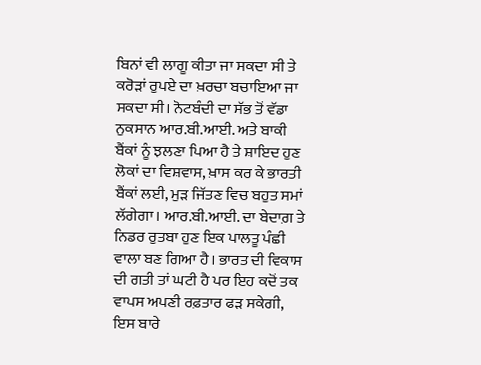ਬਿਨਾਂ ਵੀ ਲਾਗੂ ਕੀਤਾ ਜਾ ਸਕਦਾ ਸੀ ਤੇ ਕਰੋੜਾਂ ਰੁਪਏ ਦਾ ਖ਼ਰਚਾ ਬਚਾਇਆ ਜਾ ਸਕਦਾ ਸੀ। ਨੋਟਬੰਦੀ ਦਾ ਸੱਭ ਤੋਂ ਵੱਡਾ ਨੁਕਸਾਨ ਆਰ.ਬੀ.ਆਈ. ਅਤੇ ਬਾਕੀ ਬੈਂਕਾਂ ਨੂੰ ਝਲਣਾ ਪਿਆ ਹੈ ਤੇ ਸ਼ਾਇਦ ਹੁਣ ਲੋਕਾਂ ਦਾ ਵਿਸ਼ਵਾਸ, ਖ਼ਾਸ ਕਰ ਕੇ ਭਾਰਤੀ ਬੈਂਕਾਂ ਲਈ, ਮੁੜ ਜਿੱਤਣ ਵਿਚ ਬਹੁਤ ਸਮਾਂ ਲੱਗੇਗਾ। ਆਰ.ਬੀ.ਆਈ. ਦਾ ਬੇਦਾਗ਼ ਤੇ ਨਿਡਰ ਰੁਤਬਾ ਹੁਣ ਇਕ ਪਾਲਤੂ ਪੰਛੀ ਵਾਲਾ ਬਣ ਗਿਆ ਹੈ। ਭਾਰਤ ਦੀ ਵਿਕਾਸ ਦੀ ਗਤੀ ਤਾਂ ਘਟੀ ਹੈ ਪਰ ਇਹ ਕਦੋਂ ਤਕ ਵਾਪਸ ਅਪਣੀ ਰਫ਼ਤਾਰ ਫੜ ਸਕੇਗੀ, ਇਸ ਬਾਰੇ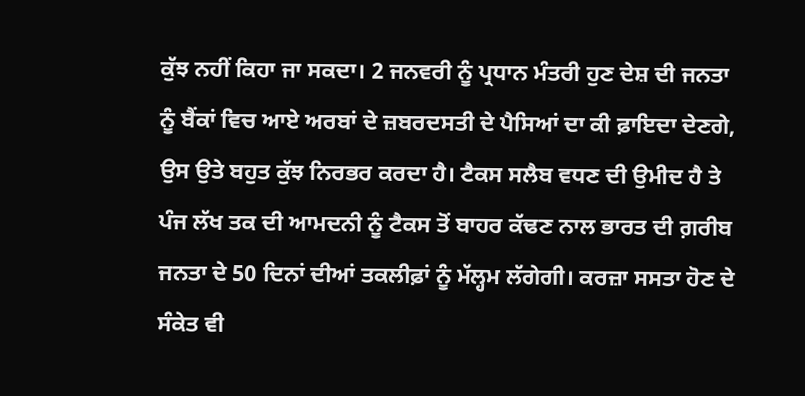ਕੁੱਝ ਨਹੀਂ ਕਿਹਾ ਜਾ ਸਕਦਾ। 2 ਜਨਵਰੀ ਨੂੰ ਪ੍ਰਧਾਨ ਮੰਤਰੀ ਹੁਣ ਦੇਸ਼ ਦੀ ਜਨਤਾ ਨੂੰ ਬੈਂਕਾਂ ਵਿਚ ਆਏ ਅਰਬਾਂ ਦੇ ਜ਼ਬਰਦਸਤੀ ਦੇ ਪੈਸਿਆਂ ਦਾ ਕੀ ਫ਼ਾਇਦਾ ਦੇਣਗੇ, ਉਸ ਉਤੇ ਬਹੁਤ ਕੁੱਝ ਨਿਰਭਰ ਕਰਦਾ ਹੈ। ਟੈਕਸ ਸਲੈਬ ਵਧਣ ਦੀ ਉਮੀਦ ਹੈ ਤੇ ਪੰਜ ਲੱਖ ਤਕ ਦੀ ਆਮਦਨੀ ਨੂੰ ਟੈਕਸ ਤੋਂ ਬਾਹਰ ਕੱਢਣ ਨਾਲ ਭਾਰਤ ਦੀ ਗ਼ਰੀਬ ਜਨਤਾ ਦੇ 50 ਦਿਨਾਂ ਦੀਆਂ ਤਕਲੀਫ਼ਾਂ ਨੂੰ ਮੱਲ੍ਹਮ ਲੱਗੇਗੀ। ਕਰਜ਼ਾ ਸਸਤਾ ਹੋਣ ਦੇ ਸੰਕੇਤ ਵੀ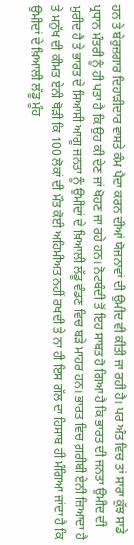ਹਨ ਤੇ ਬੇਰੁਜ਼ਗਾਰ ਦਿਹਾੜੀਦਾਰ ਵਾਸਤੇ ਕੰਮ ਪੈਦਾ ਕਰਨ ਦੀਆਂ ਯੋਜਨਾਵਾਂ ਦੀ ਉਮੀਦ ਵੀ ਕੀਤੀ ਜਾ ਰਹੀ ਹੈ। ਪਰ ਅੰਤ ਵਿਚ ਤਾਂ ਸਾਰਾ ਕੁੱਝ ਸਾਡੇ ਪ੍ਰਧਾਨ ਮੰਤਰੀ ਨੂੰ ਹੀ ਪਤਾ ਹੈ ਕਿ ਉਹ ਕੀ ਦੇਣ ਜਾਂ ਖੋਹਣ ਜਾ ਰਹੇ ਹਨ। ਨੋਟਬੰਦੀ ਤੋਂ ਇਹ ਸਾਬਤ ਹੋ ਗਿਆ ਹੈ ਕਿ ਭਾਰਤ ਦੀ ਜਨਤਾ ਉਮੀਦ ਦੀ ਮੁਰੀਦ ਹੈ ਤੇ ਭਾਰਤ ਦੇ ਸਿਆਸੀ ਆਗੂ ਜਨਤਾ ਨੂੰ ਉਮੀਦਾਂ ਦੇ ਖ਼ਿਆਲੀ ਲੱਡੂ ਵੰਡਣ ਵਿਚ ਬੜੇ ਮਾਹਰ ਹਨ। ਭਾਰਤ ਵਿਚ ਗ਼ਰੀਬੀ ਏਨੀ ਜ਼ਿਆਦਾ ਹੈ ਤੇ ਮਨੁੱਖ ਦੀ ਕੀਮਤ ਏਨੀ ਥੋੜੀ ਕਿ 100 ਲੋਕਾਂ ਦੀ ਮੌਤ ਕੋਈ ਅਹਿਮੀਅਤ ਨਹੀਂ ਰਖਦੀ ਤੇ ਨਾ ਹੀ ਇਸ ਗੱਲ ਦਾ ਹਿਸਾਬ ਹੀ ਮੰਗਿਆ ਜਾਂਦਾ ਹੈ ਕਿ ਉਮੀਦਾਂ ਦੇ ਖ਼ਿਆਲੀ ਲੱਡੂ ਮੂੰਹ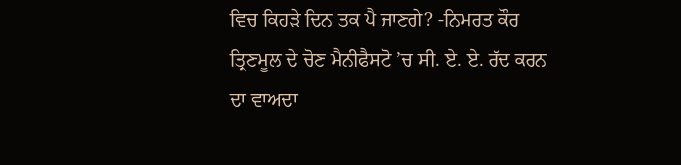ਵਿਚ ਕਿਹੜੇ ਦਿਨ ਤਕ ਪੈ ਜਾਣਗੇ? -ਨਿਮਰਤ ਕੌਰ
ਤ੍ਰਿਣਮੂਲ ਦੇ ਚੋਣ ਮੈਨੀਫੈਸਟੋ ’ਚ ਸੀ. ਏ. ਏ. ਰੱਦ ਕਰਨ ਦਾ ਵਾਅਦਾ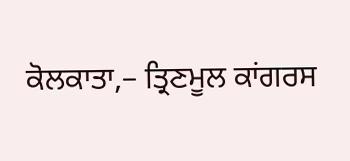ਕੋਲਕਾਤਾ,– ਤ੍ਰਿਣਮੂਲ ਕਾਂਗਰਸ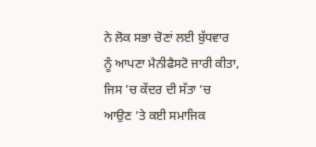ਨੇ ਲੋਕ ਸਭਾ ਚੋਣਾਂ ਲਈ ਬੁੱਧਵਾਰ ਨੂੰ ਆਪਣਾ ਮੈਨੀਫੈਸਟੋ ਜਾਰੀ ਕੀਤਾ, ਜਿਸ ’ਚ ਕੇਂਦਰ ਦੀ ਸੱਤਾ ’ਚ ਆਉਣ ’ਤੇ ਕਈ ਸਮਾਜਿਕ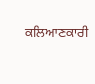ਕਲਿਆਣਕਾਰੀ